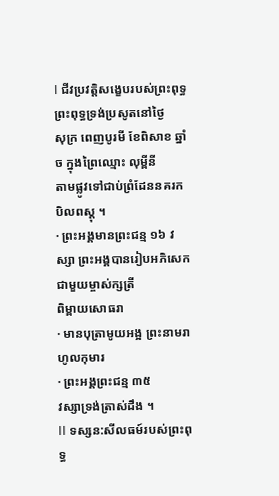I ជីវប្រវត្តិសង្ខេបរបស់ព្រះពុទ្ធ
ព្រះពុទ្ធទ្រង់ប្រសូតនៅថ្ងៃ
សុក្រ ពេញបូរមី ខែពិសាខ ឆ្នាំច ក្នុងព្រៃឈ្មោះ លុម្ពីនី
តាមផ្លូវទៅជាប់ព្រំដែននគរកបិលពស្តុ ។
· ព្រះអង្គមានព្រះជន្ម ១៦ វស្សា ព្រះអង្គបានរៀបអភិសេកជាមួយម្ចាស់ក្សត្រី
ពិម្ពាយសោធរា
· មានបុត្រាមូយអង្អ ព្រះនាមរាហូលកុមារ
· ព្រះអង្គព្រះជន្ម ៣៥
វស្សាទ្រង់ត្រាស់ដឹង ។
II ទស្សន:សីលធម៍របស់ព្រះពុទ្ធ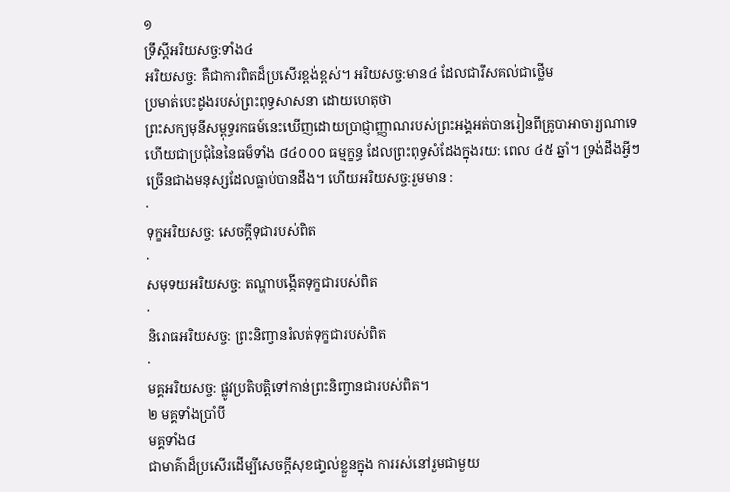១
ទ្រឹស្តីអរិយសច្ច:ទាំង៤
អរិយសច្ច: គឺជាការពិតដ៏ប្រសើរខ្ពង់ខ្ពស់។ អរិយសច្ច:មាន៤ ដែលជារឹសគល់ជាថ្លើម
ប្រមាត់បេះដូងរបស់ព្រះពុទ្ធសាសនា ដោយហេតុថា
ព្រះសក្យមុនីសម្ពុទ្ធរកធម៍នេះឃើញដោយប្រាជ្ញាញ្ញាណរបស់ព្រះអង្គអត់បានរៀនពីគ្រូបាអាចារ្យណាទេ
ហើយជាប្រជុំនៃនៃធម៏ទាំង ៨៤០០០ ធម្មក្ខន្ធ ដែលព្រះពុទ្ធសំដែងក្នុងរយ: ពេល ៤៥ ឆ្នាំ។ ទ្រង់ដឹងអ្វីៗ ច្រើនជាងមនុស្សដែលធ្លាប់បានដឹង។ ហើយអរិយសច្ច:រួមមាន :
·
ទុក្ខអរិយសច្ច: សេចក្តីទុជារបស់ពិត
·
សមុទយអរិយសច្ច: តណ្ហាបង្កើតទុក្ខជារបស់ពិត
·
និរោធអរិយសច្ច: ព្រះនិញ្វានរំលត់ទុក្ខជារបស់ពិត
·
មគ្គអរិយសច្ច: ផ្លូវប្រតិបតិ្តទៅកាន់ព្រះនិញ្វានជារបស់ពិត។
២ មគ្គទាំងប្រាំបី
មគ្គទាំង៨
ជាមាគ៌ាដ៏ប្រសើរដើម្បីសេចក្ដីសុខផា្ទល់ខ្លួនក្នុង ការរស់នៅរួមជាមួយ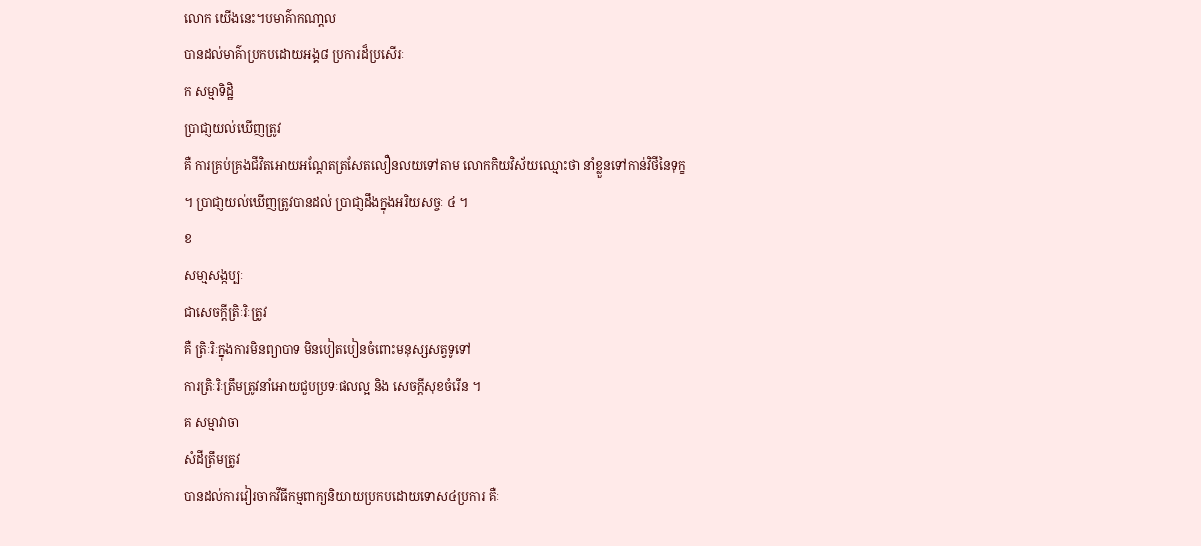លោក យើងនេះ។បមាគ៌ាកណា្ដល
បានដល់មាគ៌ាប្រកបដោយអង្គ៨ ប្រការដ៏ប្រសើរៈ
ក សម្មាទិដិ្ឋ
បា្រជា្ញយល់ឃើញត្រូវ
គឺ ការគ្រប់គ្រងជីវិតអោយអណែ្ដតត្រសែតលឿនលយទៅតាម លោកកិយវិស័យឈ្មោះថា នាំខ្លួនទៅកាន់វិថីនៃទុក្ខ
។ ប្រាជា្ញយល់ឃើញត្រូវបានដល់ បា្រជា្ញដឹងក្នុងអរិយសច្ចៈ ៤ ។
ខ
សមា្មសង្កប្បៈ
ជាសេចក្តីត្រិៈរិៈត្រូវ
គឺ ត្រិៈរិៈក្នុងការមិនព្យាបាទ មិនបៀតបៀនចំពោះមនុស្សសត្វទូទៅ
ការត្រិៈរិៈត្រឹមត្រូវនាំអោយជួបប្រទៈផលល្អ និង សេចក្តីសុខចំរើន ។
គ សម្មាវាចា
សំដីត្រឹមត្រូវ
បានដល់ការវៀរចាកវីធីកម្មពាក្យនិយាយប្រកបដោយទោស៤ប្រការ គឺៈ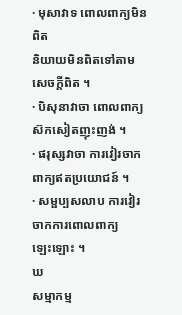· មុសាវាទ ពោលពាក្យមិនពិត
និយាយមិនពិតទៅតាមសេចក្តីពិត ។
· បិសុនាវាចា ពោលពាក្យស៊កសៀតញុះញង់ ។
· ផរុស្សវាចា ការវៀរចាកពាក្យឥតប្រយោជន៍ ។
· សម្ផប្បសលាប ការវៀរចាកការពោលពាក្យ
ឡេះឡោះ ។
ឃ
សម្មាកម្ម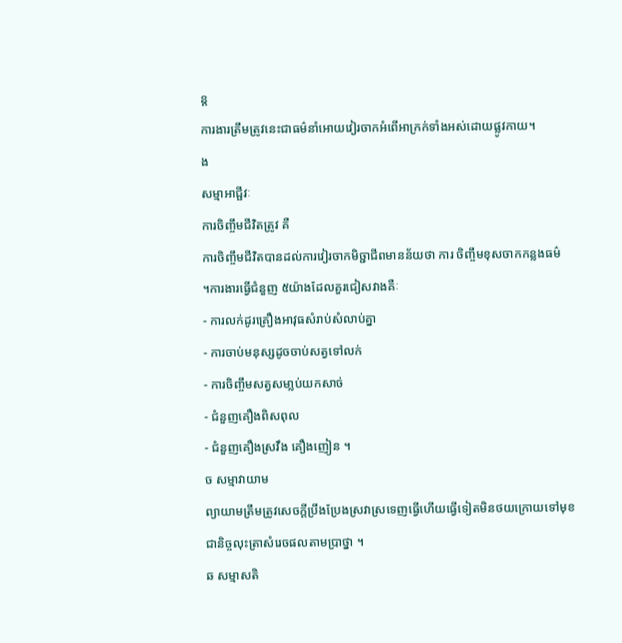ន្ត
ការងារត្រឹមត្រូវនេះជាធម៌នាំអោយវៀរចាកអំពើអាក្រក់ទាំងអស់ដោយផ្លូវកាយ។
ង
សម្មាអាជ្ផីវៈ
ការចិញ្ចឹមជីវិតត្រូវ គឺ
ការចិញ្ចឹមជីវិតបានដល់ការវៀរចាកមិច្ជាជីពមានន័យថា ការ ចិញ្ចឹមខុសចាកកន្លងធម៌
។ការងារធើ្វជំនួញ ៥យ៉ាងដែលគួរជៀសវាងគឺៈ
- ការលក់ដូរគ្រឿងអាវុធសំរាប់សំលាប់គ្នា
- ការចាប់មនុស្សដូចចាប់សត្វទៅលក់
- ការចិញ្ចឹមសត្វសមា្លប់យកសាច់
- ជំនួញគឿងពិសពុល
- ជំនួញគឿងស្រវឹង គឿងញៀន ។
ច សម្មាវាយាម
ព្យាយាមត្រឹមត្រូវសេចក្តីប្រឹងប្រែងស្រវាស្រទេញធើ្វហើយធើ្វទៀតមិនថយក្រោយទៅមុខ
ជានិច្ចលុះត្រាសំរេចផលតាមបា្រថ្នា ។
ឆ សម្មាសតិ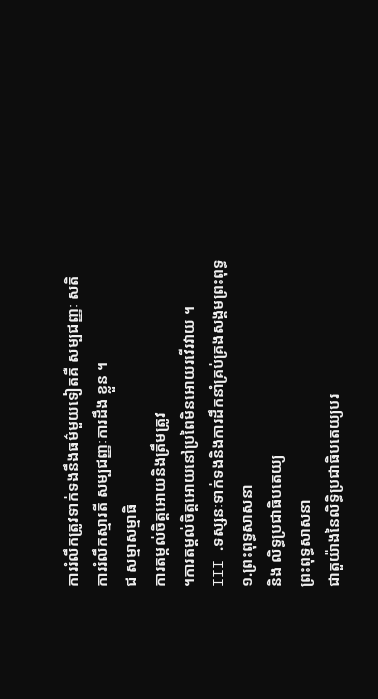ការរំលឹកត្រូវទាក់ទងនឹងធម៌មួយទៀតគឺ សម្បជញ្ញៈ សតិ
ការរំលឹកស្មារតី សម្បជញ្ញៈការដឹង ខ្លួន ។
ជ សម្មាសម្មាធិ
ការតម្កល់ចិត្តអោយនិងត្រឹមត្រូវ
។ការតម្តល់ចិត្តអោយនៅប្រពៃមិនអោយរវើរវាយ ។
III .ទស្សនៈទាក់ទងនិងការដឹកនាំគ្រប់គ្រងសង្គមព្រះពុទ្ធ
១.ព្រះពុទ្ធសាសនា
និង លិទ្ធប្រជាធិបតេយ្យ
ព្រះពុទ្ធសាសនា
ជាតួយ៉ាងនៃលិទ្ធិប្រជាធិបតេយ្យបរ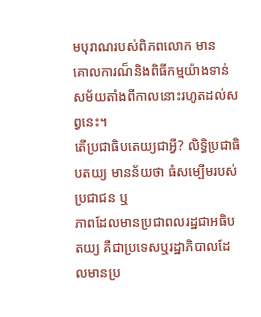មបុរាណរបស់ពិភពលោក មាន
គោលការណ៏និងពិធីកម្មយ៉ាងទាន់សម័យតាំងពីកាលនោះរហូតដល់សព្វនេះ។
តើប្រជាធិបតេយ្យជាអ្វី? លិទ្ធិប្រជាធិបតយ្យ មានន័យថា ធំសម្បើមរបស់ប្រជាជន ឬ
ភាពដែលមានប្រជាពលរដ្ឋជាអធិបតយ្យ គឺជាប្រទេសឬរដ្ឋាភិបាលដែលមានប្រ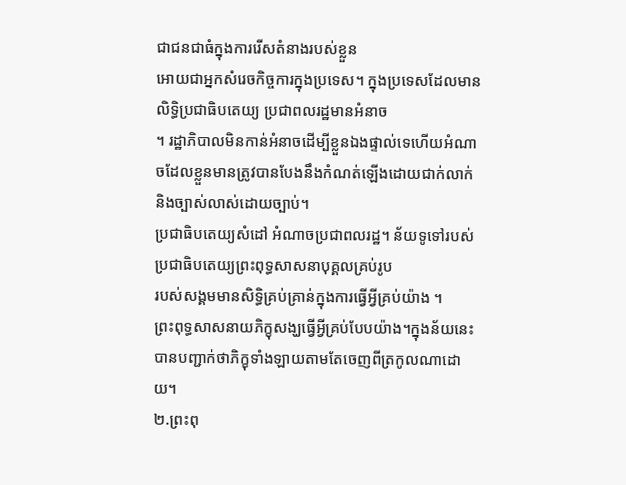ជាជនជាធំក្នុងការរើសតំនាងរបស់ខ្លួន
អោយជាអ្នកសំរេចកិច្ចការក្នុងប្រទេស។ ក្នុងប្រទេសដែលមានលិទ្ធិប្រជាធិបតេយ្យ ប្រជាពលរដ្ឋមានអំនាច
។ រដ្ឋាភិបាលមិនកាន់អំនាចដើម្បីខ្លួនឯងផ្ទាល់ទេហើយអំណាចដែលខ្លួនមានត្រូវបានបែងនឹងកំណត់ឡើងដោយជាក់លាក់និងច្បាស់លាស់ដោយច្បាប់។
ប្រជាធិបតេយ្យសំដៅ អំណាចប្រជាពលរដ្ឋ។ ន័យទូទៅរបស់ប្រជាធិបតេយ្យព្រះពុទ្ធសាសនាបុគ្គលគ្រប់រូប
របស់សង្គមមានសិទ្ធិគ្រប់គ្រាន់ក្នុងការធ្វើអ្វីគ្រប់យ៉ាង ។
ព្រះពុទ្ធសាសនាយភិក្ខុសង្ឃធ្វើអ្វីគ្រប់បែបយ៉ាង។ក្នុងន័យនេះបានបញ្ជាក់ថាភិក្ខុទាំងឡាយតាមតែចេញពីត្រកូលណាដោយ។
២.ព្រះពុ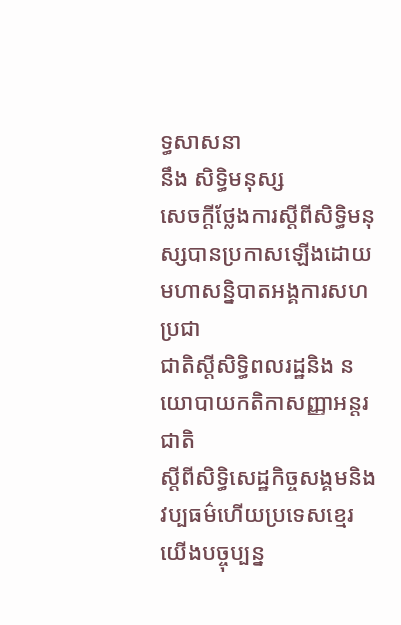ទ្ធសាសនា
នឹង សិទ្ធិមនុស្ស
សេចក្ដីថ្លែងការស្ដីពីសិទ្ធិមនុស្សបានប្រកាសឡើងដោយមហាសន្និបាតអង្គការសហប្រជា
ជាតិស្ដីសិទ្ធិពលរដ្ឋនិង នយោបាយកតិកាសញ្ញាអន្តរជាតិ
ស្ដីពីសិទ្ធិសេដ្ឋកិច្ចសង្គមនិង វប្បធម៌ហើយប្រទេសខ្មេរយើងបច្ចុប្បន្ន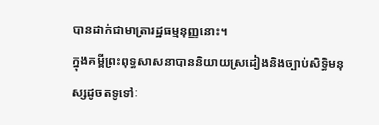បានដាក់ជាមាត្រារដ្ឋធម្មនុញ្ញនោះ។
ក្នុងគម្ពីព្រះពុទ្ធសាសនាបាននិយាយស្រដៀងនិងច្បាប់សិទ្ធិមនុស្សដូចតទូទៅៈ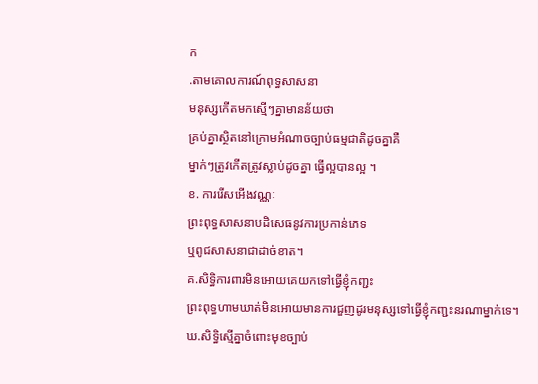ក
.តាមគោលការណ៍ពុទ្ធសាសនា
មនុស្សកើតមកស្មើៗគ្នាមានន័យថា
គ្រប់គ្នាស្ថិតនៅក្រោមអំណាចច្បាប់ធម្មជាតិដូចគ្នាគឺ
ម្នាក់ៗត្រូវកើតត្រូវស្លាប់ដូចគ្នា ធ្វើល្អបានល្អ ។
ខ. ការរើសអើងវណ្ណៈ
ព្រះពុទ្ធសាសនាបដិសេធនូវការប្រកាន់ភេទ
ឬពូជសាសនាជាដាច់ខាត។
គ.សិទ្ធិការពារមិនអោយគេយកទៅធ្វើខ្ញុំកញ្ជះ
ព្រះពុទ្ធហាមឃាត់មិនអោយមានការជួញដូរមនុស្សទៅធ្វើខ្ញុំកញ្ជះនរណាម្នាក់ទេ។
ឃ.សិទ្ធិស្មើគ្នាចំពោះមុខច្បាប់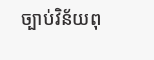ច្បាប់វិន័យពុ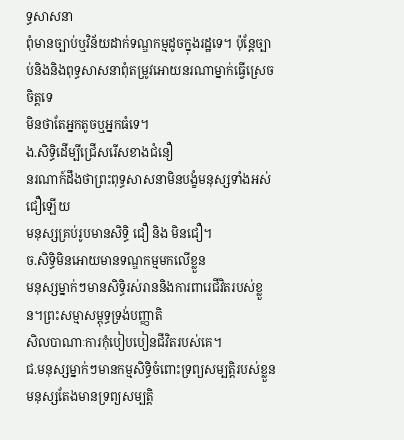ទ្ធសាសនា
ពុំមានច្បាប់ឬវិន័យដាក់ទណ្ឌកម្មដូចក្នុងរដ្ឋទេ។ ប៉ុន្តែច្បាប់និងនិងពុទ្ធសាសនាពុំតម្រូវអោយនរណាម្នាក់ធ្វើស្រេចចិត្តទេ
មិនថាតែអ្នកតូចឬអ្នកធំទេ។
ង.សិទ្ធិដើម្បីជ្រើសរើសខាងជំនឿ
នរណាក៍ដឹងថាព្រះពុទ្ធសាសនាមិនបង្ខំមនុស្សទាំងអស់ជឿឡើយ
មនុស្សគ្រប់រូបមានសិទ្ធិ ជឿ និង មិនជឿ។
ច.សិទ្ធិមិនអោយមានទណ្ឌកម្មមកលើខ្លួន
មនុស្សម្នាក់ៗមានសិទ្ធិរស់រាននិងការពារេជីវិតរបស់ខ្លួន។ព្រះសម្មាសម្ពុទ្ធទ្រង់បញ្ញាតិ
សិលបាណាៈការកុំបៀបបៀនជីវិតរបស់គេ។
ជ.មនុស្សម្នាក់ៗមានកម្មសិទ្ធិចំពោះទ្រព្យសម្បត្ដិរបស់ខ្លួន
មនុស្សតែងមានទ្រព្យសម្បត្ដិ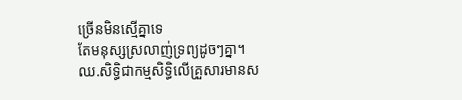ច្រើនមិនស្មើគ្នាទេ
តែមនុស្សស្រលាញ់ទ្រព្យដូចៗគ្នា។
ឈ.សិទ្ធិជាកម្មសិទ្ធិលើគ្រួសារមានស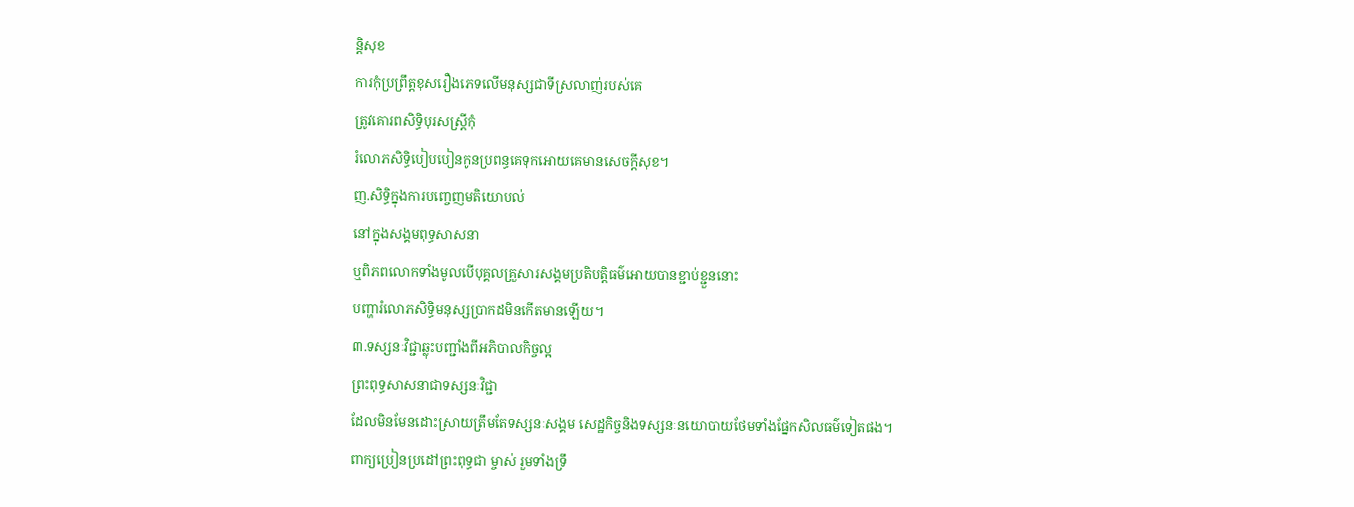ន្តិសុខ
ការកុំប្រព្រឹត្តខុសរឿងភេទលើមនុស្សជាទីស្រលាញ់របស់គេ
ត្រូវគោរពសិទ្ធិបុរសស្រ្តីកុំ
រំលោភសិទ្ធិបៀបបៀនកូនប្រពន្ធគេទុកអោយគេមានសេចក្ដីសុខ។
ញ.សិទ្ធិក្នុងការបញ្ចេញមតិយោបល់
នៅក្នុងសង្គមពុទ្ធសាសនា
ឬពិភពលោកទាំងមូលបើបុគ្គលគ្រួសារសង្គមប្រតិបត្តិធម៌អោយបានខ្ជាប់ខ្ជួននោះ
បញ្ហារំលោភសិទ្ធិមនុស្សប្រាកដមិនកើតមានឡើយ។
៣.ទស្សនៈវិជ្ជាឆ្លុះបញ្ជាំងពីអភិបាលកិច្ចល្អ
ព្រះពុទ្ធសាសនាជាទស្សនៈវិជ្ជា
ដែលមិនមែនដោះស្រាយត្រឹមតែទស្សនៈសង្គម សេដ្ឋកិច្ចនិងទស្សនៈនយោបាយថែមទាំងផ្នែកសិលធម៌ទៀតផង។
ពាក្យប្រៀនប្រដៅព្រះពុទ្ធជា ម្ចាស់ រួមទាំងទ្រឹ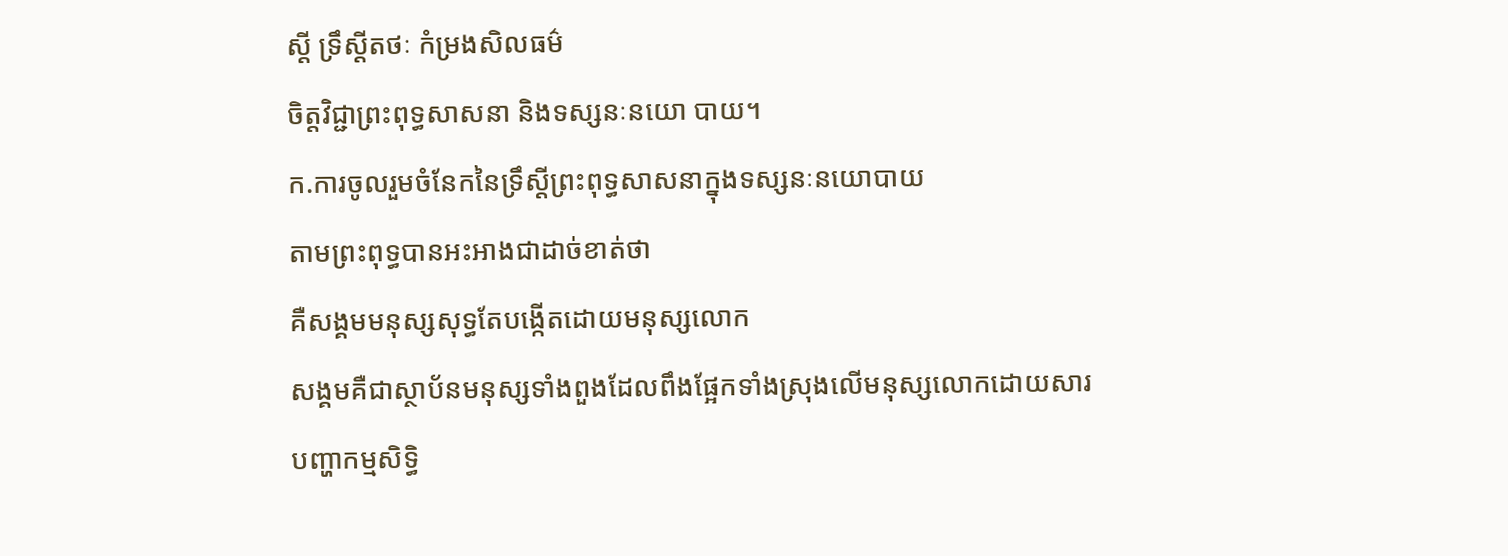ស្ដី ទ្រឹស្ដីតថៈ កំម្រងសិលធម៌
ចិត្តវិជ្ជាព្រះពុទ្ធសាសនា និងទស្សនៈនយោ បាយ។
ក.ការចូលរួមចំនែកនៃទ្រឹស្ដីព្រះពុទ្ធសាសនាក្នុងទស្សនៈនយោបាយ
តាមព្រះពុទ្ធបានអះអាងជាដាច់ខាត់ថា
គឺសង្គមមនុស្សសុទ្ធតែបង្កើតដោយមនុស្សលោក
សង្គមគឺជាស្ថាប័នមនុស្សទាំងពួងដែលពឹងផ្អែកទាំងស្រុងលើមនុស្សលោកដោយសារ
បញ្ហាកម្មសិទ្ធិ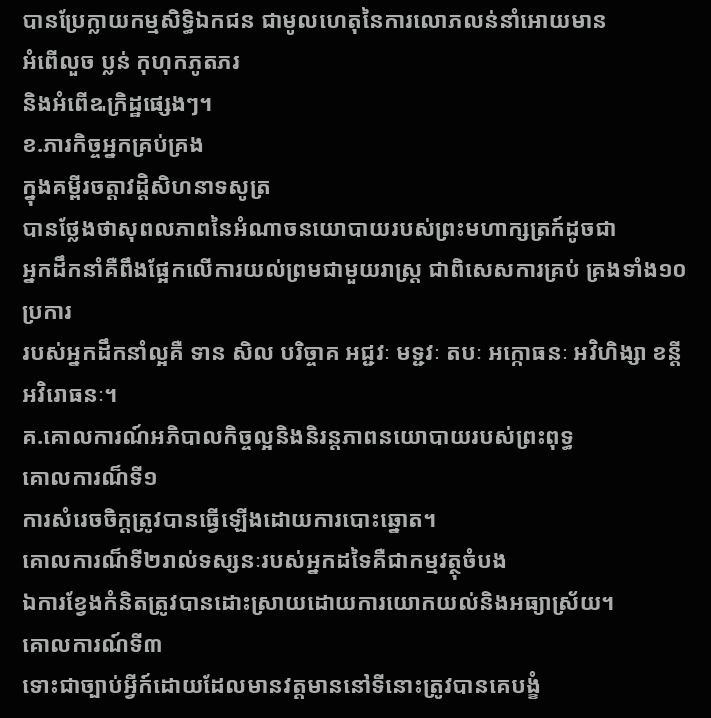បានប្រែក្លាយកម្មសិទ្ធិឯកជន ជាមូលហេតុនៃការលោភលន់នាំអោយមាន
អំពើលួច ប្លន់ កុហុកភូតភរ
និងអំពើឩក្រិដ្ឋផ្សេងៗ។
ខ.ភារកិច្ចអ្នកគ្រប់គ្រង
ក្នុងគម្ពីរចត្តាវដ្តិសិហនាទសូត្រ
បានថ្លែងថាសុពលភាពនៃអំណាចនយោបាយរបស់ព្រះមហាក្សត្រក៍ដូចជា
អ្នកដឹកនាំគឺពឹងផ្អែកលើការយល់ព្រមជាមួយរាស្រ្ត ជាពិសេសការគ្រប់ គ្រងទាំង១០ប្រការ
របស់អ្នកដឹកនាំល្អគឺ ទាន សិល បរិច្ចាគ អជ្ជវៈ មទ្ជវៈ តបៈ អក្កោធនៈ អវិហិង្សា ខន្តី
អវិរោធនៈ។
គ.គោលការណ៍អភិបាលកិច្ចល្អនិងនិរន្តភាពនយោបាយរបស់ព្រះពុទ្ធ
គោលការណ៏ទី១
ការសំរេចចិក្តត្រូវបានធ្វើឡើងដោយការបោះឆ្នោត។
គោលការណ៏ទី២រាល់ទស្សនៈរបស់អ្នកដទៃគឺជាកម្មវត្ថុចំបង
ឯការខ្វែងកំនិតត្រូវបានដោះស្រាយដោយការយោកយល់និងអធ្យាស្រ័យ។
គោលការណ៍ទី៣
ទោះជាច្បាប់អ្វីក៍ដោយដែលមានវត្តមាននៅទីនោះត្រូវបានគេបង្ខំ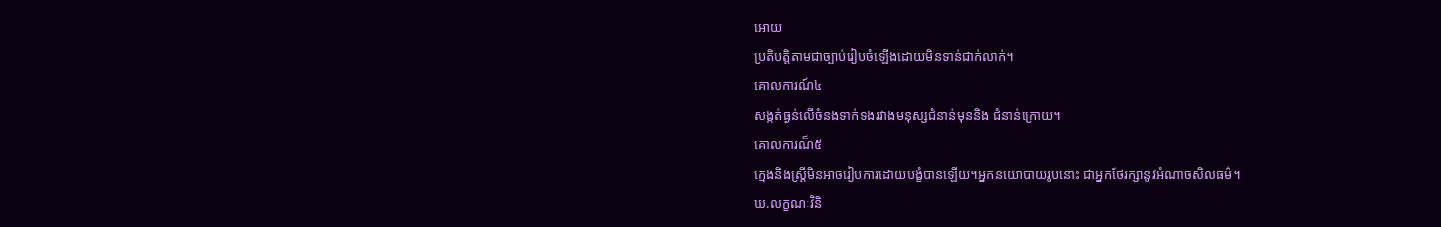អោយ
ប្រតិបត្តិតាមជាច្បាប់រៀបចំឡើងដោយមិនទាន់ជាក់លាក់។
គោលការណ៍៤
សង្កត់ធ្ងន់លើចំនងទាក់ទងរវាងមនុស្សជំនាន់មុននិង ជំនាន់ក្រោយ។
គោលការណ៏៥
ក្មេងនិងស្រ្តីមិនអាចរៀបការដោយបង្ខំបានឡើយ។អ្នកនយោបាយរូបនោះ ជាអ្នកថែរក្សានូវអំណាចសិលធម៌។
ឃ.លក្ខណៈវិនិ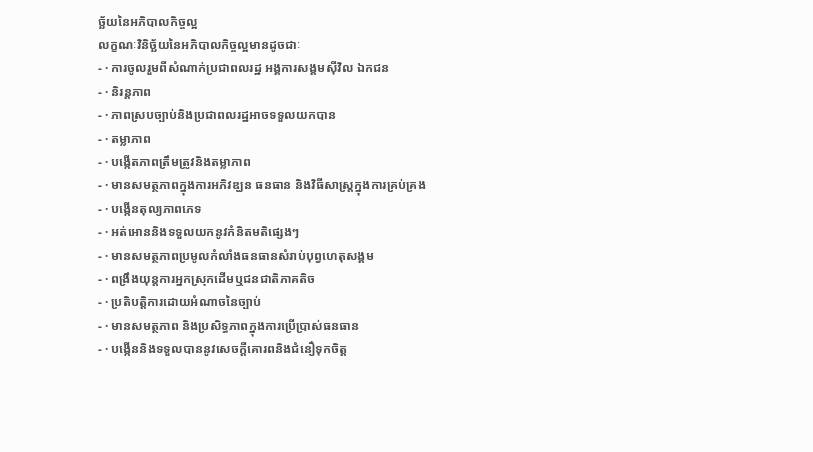ច្ឆ័យនៃអភិបាលកិច្ចល្អ
លក្ខណៈវិនិច្ឆ័យនៃអភិបាលកិច្ចល្អមានដូចជាៈ
- · ការចូលរួមពីសំណាក់ប្រជាពលរដ្ឋ អង្គការសង្គមស៊ីវិល ឯកជន
- · និរន្តភាព
- · ភាពស្របច្បាប់និងប្រជាពលរដ្ឋអាចទទួលយកបាន
- · តម្លាភាព
- · បង្កើតភាពត្រឹមត្រូវនិងតម្លាភាព
- · មានសមត្ថភាពក្នុងការអភិវឌ្ឃន ធនធាន និងវិធីសាស្រ្តក្នុងការគ្រប់គ្រង
- · បង្កើនតុល្យភាពភេទ
- · អត់អោននិងទទួលយកនូវកំនិតមតិផ្សេងៗ
- · មានសមត្ថភាពប្រមូលកំលាំងធនធានសំរាប់បុព្វហេតុសង្គម
- · ពង្រឹងយុន្តការអ្នកស្រុកដើមឬជនជាតិភាគតិច
- · ប្រតិបត្តិការដោយអំណាចនៃច្បាប់
- · មានសមត្ថភាព និងប្រសិទ្ធភាពក្នុងការប្រើប្រាស់ធនធាន
- · បង្កើននិងទទួលបាននូវសេចក្ដីគោរពនិងជំនឿទុកចិត្ត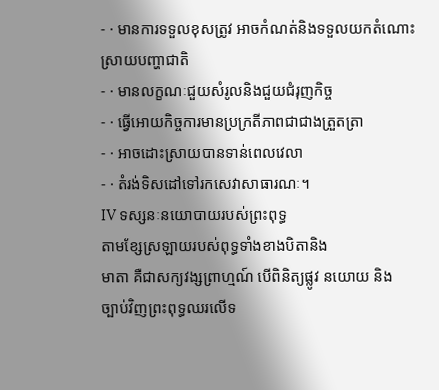- · មានការទទួលខុសត្រូវ អាចកំណត់និងទទួលយកតំណោះស្រាយបញ្ហាជាតិ
- · មានលក្ខណៈជួយសំរូលនិងជួយជំរុញកិច្ច
- · ធ្វើអោយកិច្ចការមានប្រក្រតីភាពជាជាងត្រួតត្រា
- · អាចដោះស្រាយបានទាន់ពេលវេលា
- · តំរង់ទិសដៅទៅរកសេវាសាធារណៈ។
IV ទស្សនៈនយោបាយរបស់ព្រះពុទ្ធ
តាមខែ្សស្រឡាយរបស់ពុទ្ធទាំងខាងបិតានិង
មាតា គឺជាសក្យវង្សព្រាហ្មណ៍ បើពិនិត្យផ្លូវ នយោយ និង
ច្បាប់វិញព្រះពុទ្ធឈរលើទ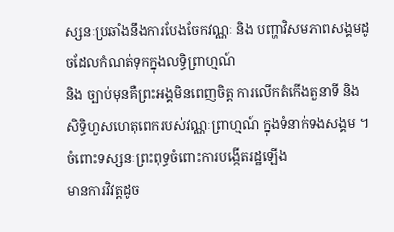ស្សនៈប្រឆាំងនឹងការបែងចែកវណ្ណៈ និង បញ្ហាវិសមភាពសង្គមដូចដែលកំណត់ទុកក្នុងលទ្ធិព្រាហ្មណ៍
និង ច្បាប់មុនគឺព្រះអង្គមិនពេញចិត្ត ការលើកតំកើងតួនាទី និង
សិទិ្ធហួសហេតុពេករបស់វណ្ណៈព្រាហ្មណ៍ ក្នុងទំនាក់ទងសង្គម ។
ចំពោះទស្សនៈព្រះពុទ្ធចំពោះការបង្កើតរដ្ឋឡើង
មានការវិវត្តដូច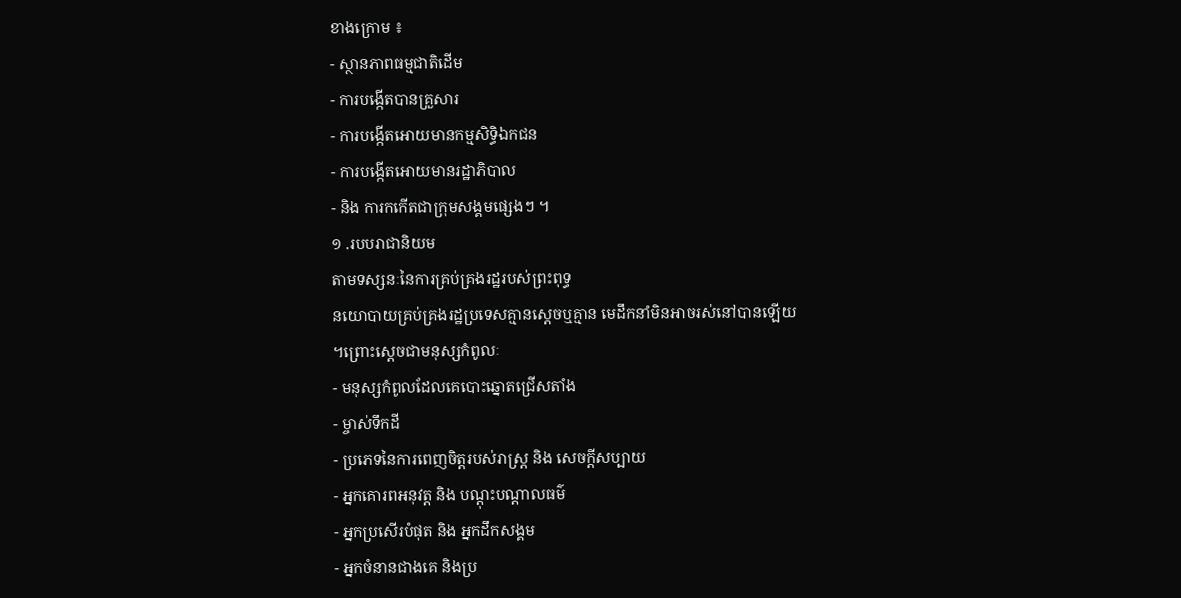ខាងក្រោម ៖
- ស្ថានភាពធម្មជាតិដើម
- ការបង្កើតបានគ្រួសារ
- ការបង្កើតអោយមានកម្មសិទិ្ធឯកជន
- ការបង្កើតអោយមានរដ្ឋាភិបាល
- និង ការកកើតជាក្រុមសង្គមផ្សេងៗ ។
១ .របបរាជានិយម
តាមទស្សនៈនៃការគ្រប់គ្រងរដ្ឋរបស់ព្រះពុទ្ធ
នយោបាយគ្រប់គ្រងរដ្ឋប្រទេសគ្មានស្តេចឬគ្មាន មេដឹកនាំមិនអាចរស់នៅបានឡើយ
។ព្រោះស្តេចជាមនុស្សកំពូលៈ
- មនុស្សកំពូលដែលគេបោះឆ្នោតជ្រើសតាំង
- ម្ចាស់ទឹកដី
- ប្រភេទនៃការពេញចិត្តរបស់រាស្ត្រ និង សេចក្តីសប្បាយ
- អ្នកគោរពអនុវត្ត និង បណ្ដុះបណ្តាលធម៌
- អ្នកប្រសើរបំផុត និង អ្នកដឹកសង្គម
- អ្នកចំនានជាងគេ និងប្រ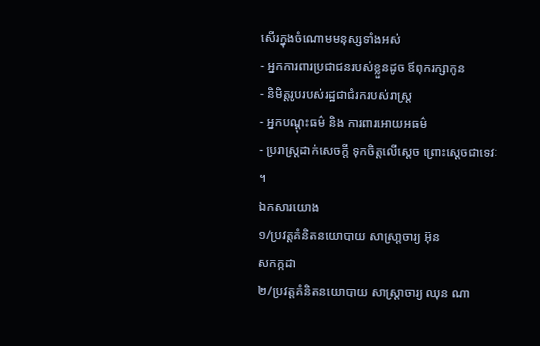សើរក្នុងចំណោមមនុស្សទាំងអស់
- អ្នកការពារប្រជាជនរបស់ខ្លួនដូច ឪពុករក្សាកូន
- និមិត្តរូបរបស់រដ្ឋជាជំរករបស់រាស្ត្រ
- អ្នកបណ្ដុះធម៌ និង ការពារអោយអធម៌
- ប្ររាស្រ្តដាក់សេចក្តី ទុកចិត្តលើសេ្តច ព្រោះសេ្តចជាទេវៈ ។
ឯកសារយោង
១/ប្រវត្តគំនិតនយោបាយ សាស្រា្ដចារ្យ អ៊ុន
សកក្កដា
២/ប្រវត្តគំនិតនយោបាយ សាស្រ្ដាចារ្យ ឈុន ណា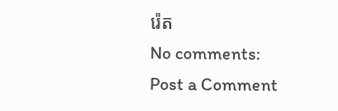រ៉េត
No comments:
Post a Comment